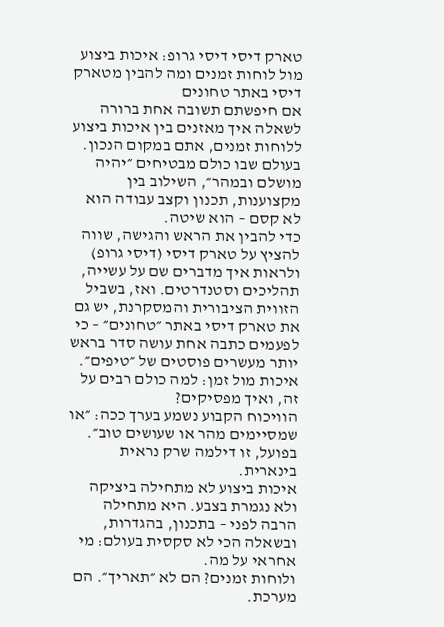טארק דיסי דיסי גרופ: איכות ביצוע מול לוחות זמנים ומה להבין מטארק דיסי באתר טחונים
אם חיפשתם תשובה אחת ברורה לשאלה איך מאזנים בין איכות ביצוע ללוחות זמנים, אתם במקום הנכון. בעולם שבו כולם מבטיחים ״יהיה מושלם ובמהר״, השילוב בין מקצוענות, תכנון וקצב עבודה הוא לא קסם – הוא שיטה.
כדי להבין את הראש והגישה, שווה להציץ על טארק דיסי (דיסי גרופ) ולראות איך מדברים שם על עשייה, תהליכים וסטנדרטים. ואז, בשביל הזווית הציבורית והמסקרנת, יש גם את טארק דיסי באתר ״טחונים״ – כי לפעמים כתבה אחת עושה סדר בראש יותר מעשרים פוסטים של ״טיפים״.
איכות מול זמן: למה כולם רבים על זה, ואיך מפסיקים?
הוויכוח הקבוע נשמע בערך ככה: ״או שמסיימים מהר או שעושים טוב״. בפועל, זו דילמה שרק נראית בינארית.
איכות ביצוע לא מתחילה ביציקה ולא נגמרת בצבע. היא מתחילה הרבה לפני – בתכנון, בהגדרות, ובשאלה הכי לא סקסית בעולם: מי אחראי על מה.
ולוחות זמנים? הם לא ״תאריך״. הם מערכת.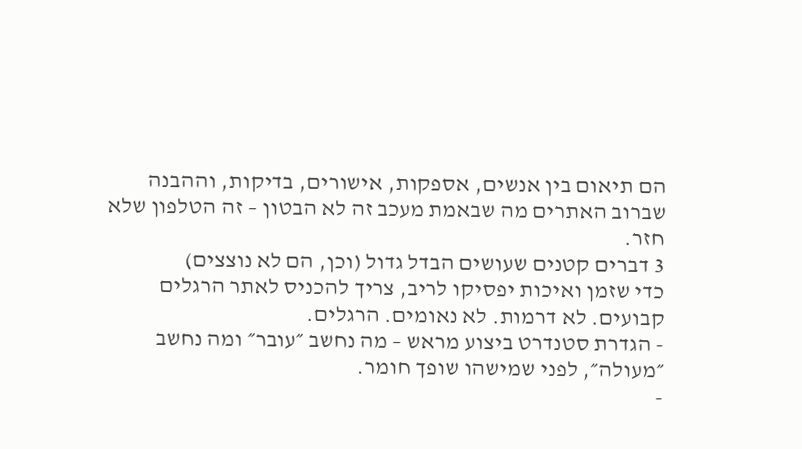הם תיאום בין אנשים, אספקות, אישורים, בדיקות, וההבנה שברוב האתרים מה שבאמת מעכב זה לא הבטון – זה הטלפון שלא חזר.
3 דברים קטנים שעושים הבדל גדול (וכן, הם לא נוצצים)
כדי שזמן ואיכות יפסיקו לריב, צריך להכניס לאתר הרגלים קבועים. לא דרמות. לא נאומים. הרגלים.
- הגדרת סטנדרט ביצוע מראש – מה נחשב ״עובר״ ומה נחשב ״מעולה״, לפני שמישהו שופך חומר.
-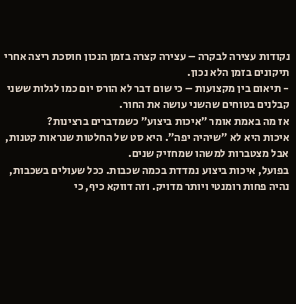נקודות עצירה לבקרה – עצירה קצרה בזמן הנכון חוסכת ריצה אחרי תיקונים בזמן הלא נכון.
- תיאום בין מקצועות – כי שום דבר לא הורס יום כמו לגלות ששני קבלנים בטוחים שהשני עושה את החור.
אז מה באמת אומר ״איכות ביצוע״ כשמדברים ברצינות?
איכות היא לא ״שיהיה יפה״. היא סט של החלטות שנראות קטנות, אבל מצטברות למשהו שמחזיק שנים.
בפועל, איכות ביצוע נמדדת בכמה שכבות. ככל שעולים בשכבות, נהיה פחות רומנטי ויותר מדויק. וזה דווקא כיף, כי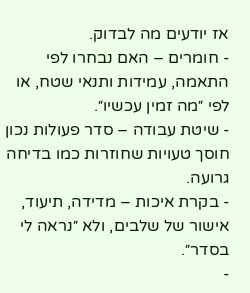אז יודעים מה לבדוק.
- חומרים – האם נבחרו לפי התאמה, עמידות ותנאי שטח, או לפי ״מה זמין עכשיו״.
- שיטת עבודה – סדר פעולות נכון חוסך טעויות שחוזרות כמו בדיחה גרועה.
- בקרת איכות – מדידה, תיעוד, אישור של שלבים, ולא ״נראה לי בסדר״.
-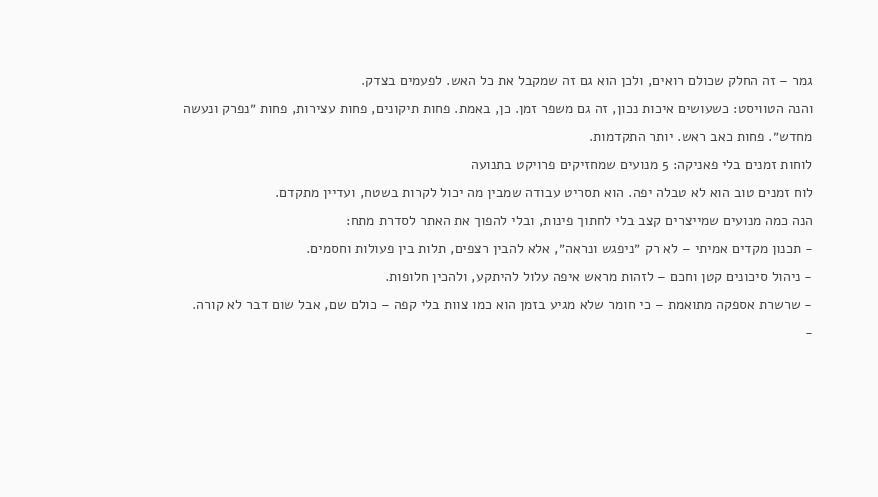גמר – זה החלק שכולם רואים, ולכן הוא גם זה שמקבל את כל האש. לפעמים בצדק.
והנה הטוויסט: כשעושים איכות נכון, זה גם משפר זמן. כן, באמת. פחות תיקונים, פחות עצירות, פחות ״נפרק ונעשה מחדש״. פחות כאב ראש. יותר התקדמות.
לוחות זמנים בלי פאניקה: 5 מנועים שמחזיקים פרויקט בתנועה
לוח זמנים טוב הוא לא טבלה יפה. הוא תסריט עבודה שמבין מה יכול לקרות בשטח, ועדיין מתקדם.
הנה כמה מנועים שמייצרים קצב בלי לחתוך פינות, ובלי להפוך את האתר לסדרת מתח:
- תכנון מקדים אמיתי – לא רק ״ניפגש ונראה״, אלא להבין רצפים, תלות בין פעולות וחסמים.
- ניהול סיכונים קטן וחכם – לזהות מראש איפה עלול להיתקע, ולהכין חלופות.
- שרשרת אספקה מתואמת – כי חומר שלא מגיע בזמן הוא כמו צוות בלי קפה – כולם שם, אבל שום דבר לא קורה.
-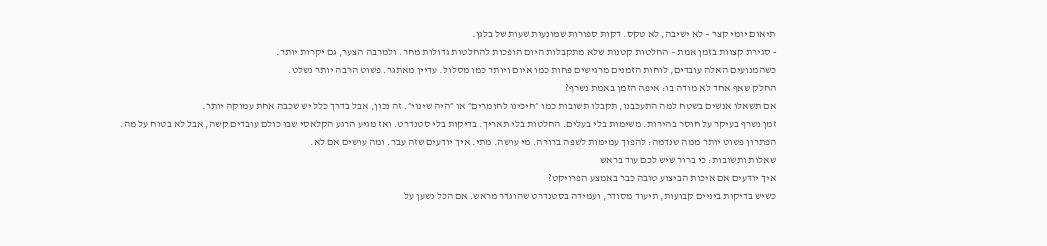תיאום יומי קצר – לא ישיבה, לא טקס. דקות ספורות שמונעות שעות של בלגן.
- סגירת קצוות בזמן אמת – החלטות קטנות שלא מתקבלות היום הופכות להחלטות גדולות מחר. ולמרבה הצער, גם יקרות יותר.
כשהמנועים האלה עובדים, לוחות הזמנים מרגישים פחות כמו איום ויותר כמו מסלול. עדיין מאתגר. פשוט הרבה יותר נשלט.
החלק שאף אחד לא מודה בו: איפה הזמן באמת נשרף?
אם תשאלו אנשים בשטח למה התעכבנו, תקבלו תשובות כמו ״חיכינו לחומרים״ או ״היה שינוי״. זה נכון, אבל בדרך כלל יש שכבה אחת עמוקה יותר.
זמן נשרף בעיקר על חוסר בהירות. משימות בלי בעלים. החלטות בלי תאריך. בדיקות בלי סטנדרט. ואז מגיע הרגע הקלאסי שבו כולם עובדים קשה, אבל לא בטוח על מה.
הפתרון פשוט יותר ממה שנדמה: להפוך עמימות לשפה ברורה. מי עושה. מתי. איך יודעים שזה עבר. ומה עושים אם לא.
שאלות ותשובות: כי ברור שיש לכם עוד בראש
איך יודעים אם איכות הביצוע טובה כבר באמצע הפרויקט?
כשיש בדיקות ביניים קבועות, תיעוד מסודר, ועמידה בסטנדרט שהוגדר מראש. אם הכל נשען על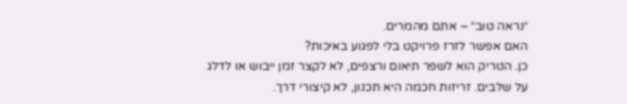״נראה טוב״ – אתם מהמרים.
האם אפשר לזרז פרויקט בלי לפגוע באיכות?
כן. הטריק הוא לשפר תיאום ורצפים, לא לקצר זמן ייבוש או לדלג על שלבים. זריזות חכמה היא תכנון, לא קיצורי דרך.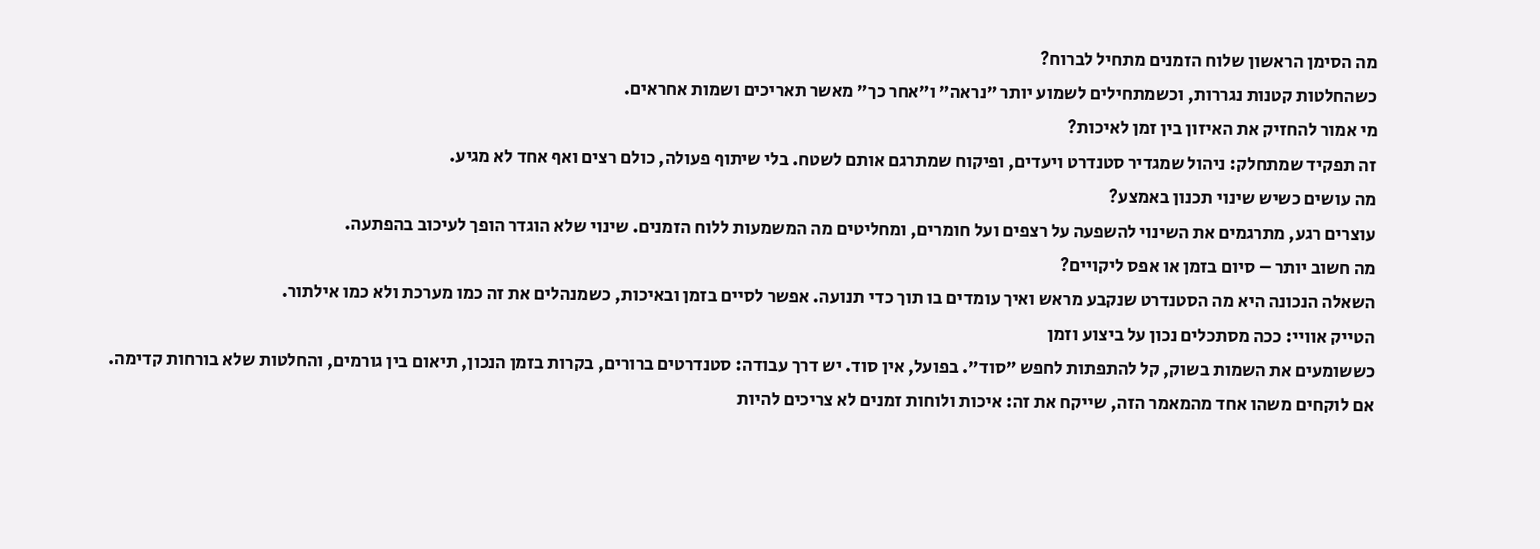מה הסימן הראשון שלוח הזמנים מתחיל לברוח?
כשהחלטות קטנות נגררות, וכשמתחילים לשמוע יותר ״נראה״ ו״אחר כך״ מאשר תאריכים ושמות אחראים.
מי אמור להחזיק את האיזון בין זמן לאיכות?
זה תפקיד שמתחלק: ניהול שמגדיר סטנדרט ויעדים, ופיקוח שמתרגם אותם לשטח. בלי שיתוף פעולה, כולם רצים ואף אחד לא מגיע.
מה עושים כשיש שינוי תכנון באמצע?
עוצרים רגע, מתרגמים את השינוי להשפעה על רצפים ועל חומרים, ומחליטים מה המשמעות ללוח הזמנים. שינוי שלא הוגדר הופך לעיכוב בהפתעה.
מה חשוב יותר – סיום בזמן או אפס ליקויים?
השאלה הנכונה היא מה הסטנדרט שנקבע מראש ואיך עומדים בו תוך כדי תנועה. אפשר לסיים בזמן ובאיכות, כשמנהלים את זה כמו מערכת ולא כמו אילתור.
הטייק אוויי: ככה מסתכלים נכון על ביצוע וזמן
כששומעים את השמות בשוק, קל להתפתות לחפש ״סוד״. בפועל, אין סוד. יש דרך עבודה: סטנדרטים ברורים, בקרות בזמן הנכון, תיאום בין גורמים, והחלטות שלא בורחות קדימה.
אם לוקחים משהו אחד מהמאמר הזה, שייקח את זה: איכות ולוחות זמנים לא צריכים להיות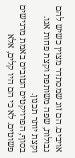אויבים. הם זוג שמסתדר מצוין כשיש להם גבולות, שפה משותפת וקצת פחות אגו. וקצת יותר תכנון.
בסוף, הפרויקטים הטובים באמת מרגישים פשוטים. לא כי הם היו קלים, אלא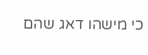כי מישהו דאג שהם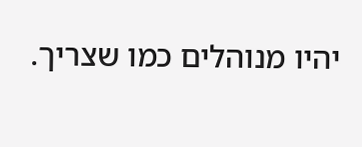יהיו מנוהלים כמו שצריך.